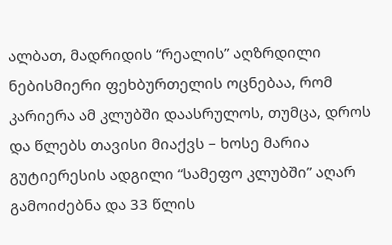ალბათ, მადრიდის “რეალის” აღზრდილი ნებისმიერი ფეხბურთელის ოცნებაა, რომ კარიერა ამ კლუბში დაასრულოს, თუმცა, დროს და წლებს თავისი მიაქვს – ხოსე მარია გუტიერესის ადგილი “სამეფო კლუბში” აღარ გამოიძებნა და 33 წლის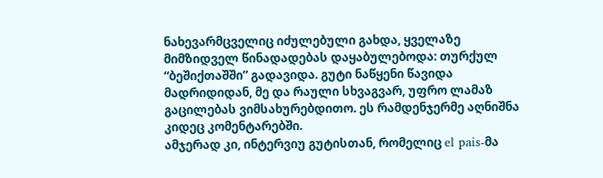ნახევარმცველიც იძულებული გახდა, ყველაზე მიმზიდველ წინადადებას დაყაბულებოდა: თურქულ “ბეშიქთაშში” გადავიდა. გუტი ნაწყენი წავიდა მადრიდიდან, მე და რაული სხვაგვარ, უფრო ლამაზ გაცილებას ვიმსახურებდითო. ეს რამდენჯერმე აღნიშნა კიდეც კომენტარებში.
ამჯერად კი, ინტერვიუ გუტისთან, რომელიც el pais-მა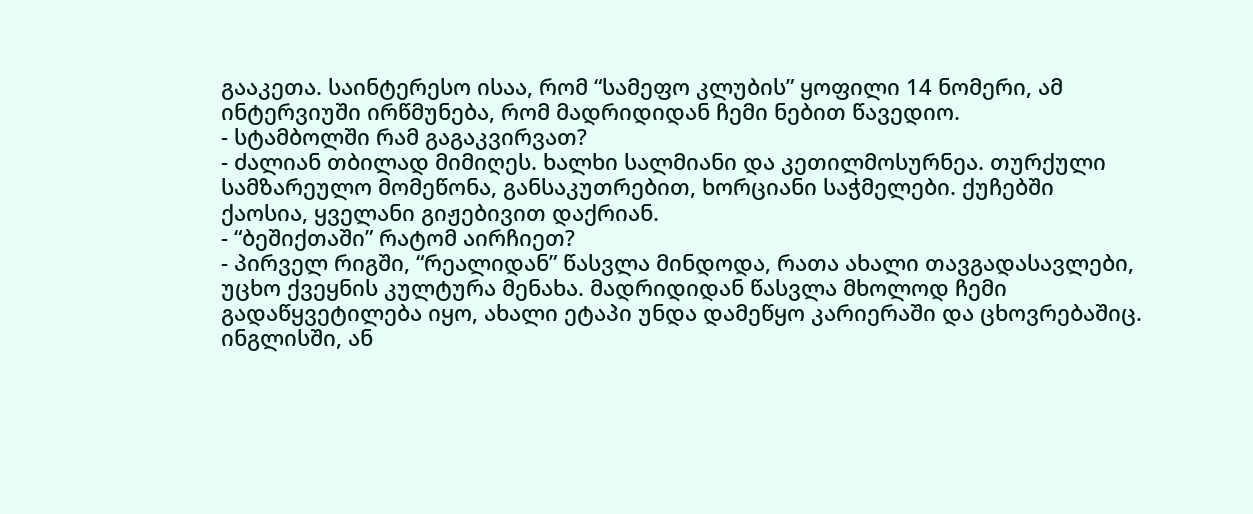გააკეთა. საინტერესო ისაა, რომ “სამეფო კლუბის” ყოფილი 14 ნომერი, ამ ინტერვიუში ირწმუნება, რომ მადრიდიდან ჩემი ნებით წავედიო.
- სტამბოლში რამ გაგაკვირვათ?
- ძალიან თბილად მიმიღეს. ხალხი სალმიანი და კეთილმოსურნეა. თურქული სამზარეულო მომეწონა, განსაკუთრებით, ხორციანი საჭმელები. ქუჩებში ქაოსია, ყველანი გიჟებივით დაქრიან.
- “ბეშიქთაში” რატომ აირჩიეთ?
- პირველ რიგში, “რეალიდან” წასვლა მინდოდა, რათა ახალი თავგადასავლები, უცხო ქვეყნის კულტურა მენახა. მადრიდიდან წასვლა მხოლოდ ჩემი გადაწყვეტილება იყო, ახალი ეტაპი უნდა დამეწყო კარიერაში და ცხოვრებაშიც. ინგლისში, ან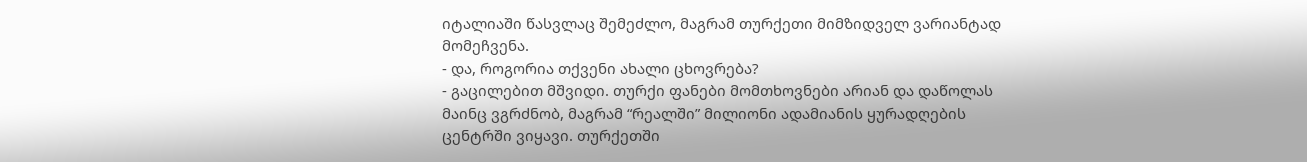იტალიაში წასვლაც შემეძლო, მაგრამ თურქეთი მიმზიდველ ვარიანტად მომეჩვენა.
- და, როგორია თქვენი ახალი ცხოვრება?
- გაცილებით მშვიდი. თურქი ფანები მომთხოვნები არიან და დაწოლას მაინც ვგრძნობ, მაგრამ “რეალში” მილიონი ადამიანის ყურადღების ცენტრში ვიყავი. თურქეთში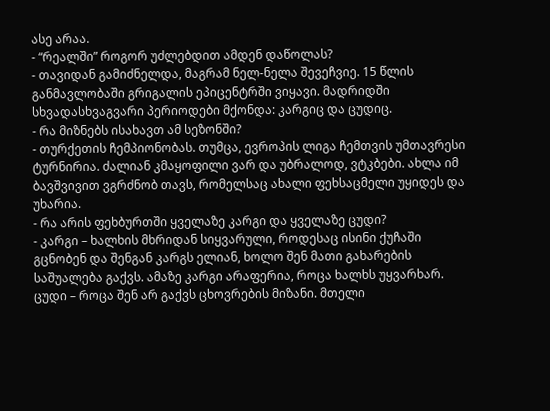ასე არაა.
- “რეალში” როგორ უძლებდით ამდენ დაწოლას?
- თავიდან გამიძნელდა, მაგრამ ნელ-ნელა შევეჩვიე. 15 წლის განმავლობაში გრიგალის ეპიცენტრში ვიყავი. მადრიდში სხვადასხვაგვარი პერიოდები მქონდა: კარგიც და ცუდიც.
- რა მიზნებს ისახავთ ამ სეზონში?
- თურქეთის ჩემპიონობას. თუმცა, ევროპის ლიგა ჩემთვის უმთავრესი ტურნირია. ძალიან კმაყოფილი ვარ და უბრალოდ, ვტკბები. ახლა იმ ბავშვივით ვგრძნობ თავს, რომელსაც ახალი ფეხსაცმელი უყიდეს და უხარია.
- რა არის ფეხბურთში ყველაზე კარგი და ყველაზე ცუდი?
- კარგი – ხალხის მხრიდან სიყვარული, როდესაც ისინი ქუჩაში გცნობენ და შენგან კარგს ელიან, ხოლო შენ მათი გახარების საშუალება გაქვს. ამაზე კარგი არაფერია, როცა ხალხს უყვარხარ. ცუდი – როცა შენ არ გაქვს ცხოვრების მიზანი. მთელი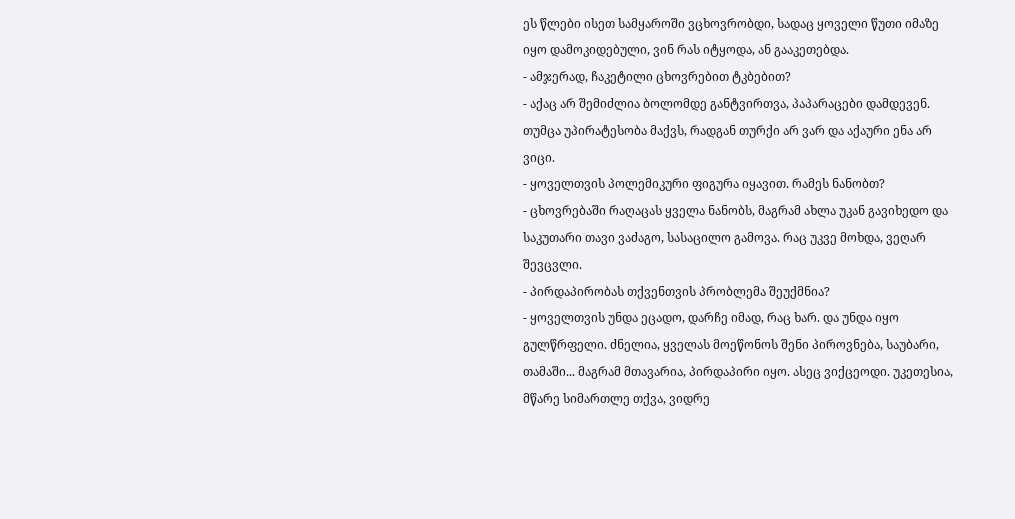ეს წლები ისეთ სამყაროში ვცხოვრობდი, სადაც ყოველი წუთი იმაზე იყო დამოკიდებული, ვინ რას იტყოდა, ან გააკეთებდა.
- ამჯერად, ჩაკეტილი ცხოვრებით ტკბებით?
- აქაც არ შემიძლია ბოლომდე განტვირთვა, პაპარაცები დამდევენ. თუმცა უპირატესობა მაქვს, რადგან თურქი არ ვარ და აქაური ენა არ ვიცი.
- ყოველთვის პოლემიკური ფიგურა იყავით. რამეს ნანობთ?
- ცხოვრებაში რაღაცას ყველა ნანობს, მაგრამ ახლა უკან გავიხედო და საკუთარი თავი ვაძაგო, სასაცილო გამოვა. რაც უკვე მოხდა, ვეღარ შევცვლი.
- პირდაპირობას თქვენთვის პრობლემა შეუქმნია?
- ყოველთვის უნდა ეცადო, დარჩე იმად, რაც ხარ. და უნდა იყო გულწრფელი. ძნელია, ყველას მოეწონოს შენი პიროვნება, საუბარი, თამაში... მაგრამ მთავარია, პირდაპირი იყო. ასეც ვიქცეოდი. უკეთესია, მწარე სიმართლე თქვა, ვიდრე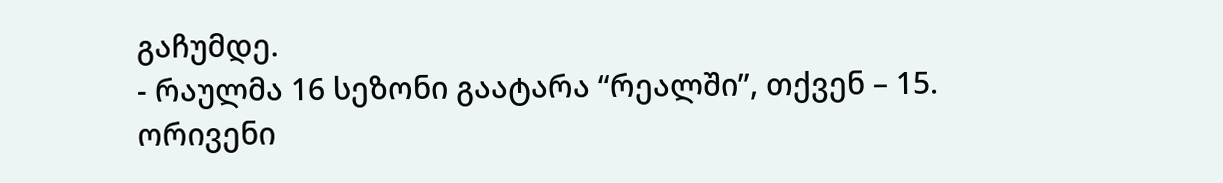გაჩუმდე.
- რაულმა 16 სეზონი გაატარა “რეალში”, თქვენ – 15. ორივენი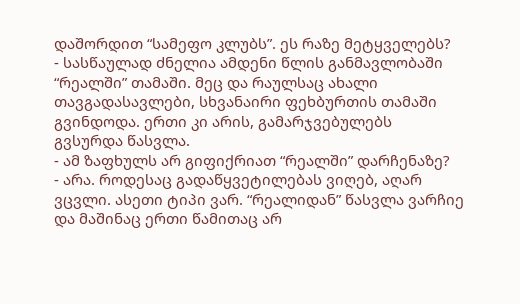დაშორდით “სამეფო კლუბს”. ეს რაზე მეტყველებს?
- სასწაულად ძნელია ამდენი წლის განმავლობაში “რეალში” თამაში. მეც და რაულსაც ახალი თავგადასავლები, სხვანაირი ფეხბურთის თამაში გვინდოდა. ერთი კი არის, გამარჯვებულებს გვსურდა წასვლა.
- ამ ზაფხულს არ გიფიქრიათ “რეალში” დარჩენაზე?
- არა. როდესაც გადაწყვეტილებას ვიღებ, აღარ ვცვლი. ასეთი ტიპი ვარ. “რეალიდან” წასვლა ვარჩიე და მაშინაც ერთი წამითაც არ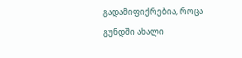გადამიფიქრებია, როცა გუნდში ახალი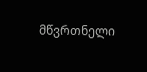მწვრთნელი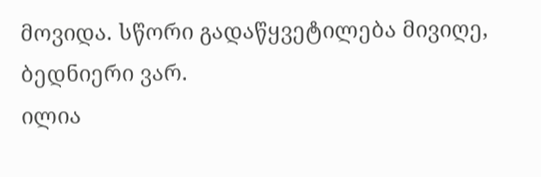მოვიდა. სწორი გადაწყვეტილება მივიღე, ბედნიერი ვარ.
ილია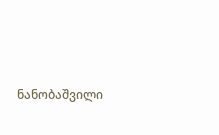ნანობაშვილი